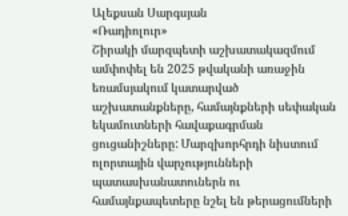Ալեքսան Սարգսյան
«Ռադիոլուր»
Շիրակի մարզպետի աշխատակազմում ամփոփել են 2025 թվականի առաջին եռամսյակում կատարված աշխատանքները, համայնքների սեփական եկամուտների հավաքագրման ցուցանիշները: Մարզխորհրդի նիստում ոլորտային վարչությունների պատասխանատուներն ու համայնքապետերը նշել են թերացումների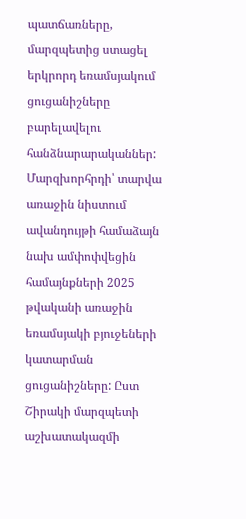պատճառները, մարզպետից ստացել երկրորդ եռամսյակում ցուցանիշները բարելավելու հանձնարարականներ:
Մարզխորհրդի՝ տարվա առաջին նիստում ավանդույթի համաձայն նախ ամփոփվեցին համայնքների 2025 թվականի առաջին եռամսյակի բյուջեների կատարման ցուցանիշները: Ըստ Շիրակի մարզպետի աշխատակազմի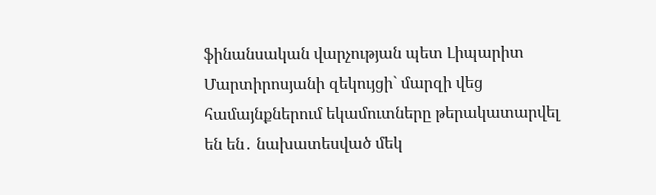ֆինանսական վարչության պետ Լիպարիտ Մարտիրոսյանի զեկույցի` մարզի վեց համայնքներում եկամուտները թերակատարվել են են․ նախատեսված մեկ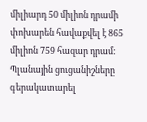միլիարդ 50 միլիոն դրամի փոխարեն հավաքվել է 865 միլիոն 759 հազար դրամ: Պլանային ցուցանիշները գերակատարել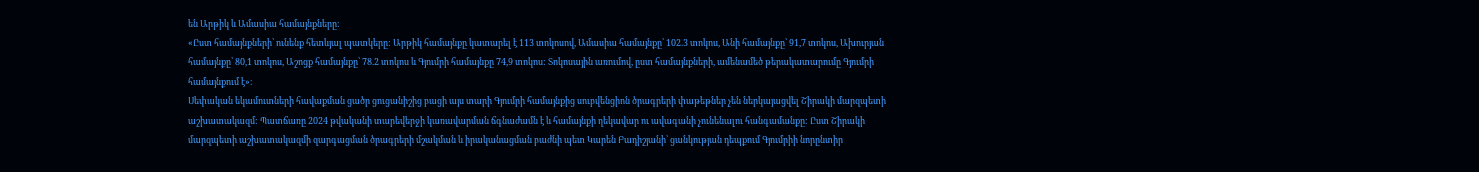են Արթիկ և Ամասիա համայնքները:
«Ըստ համայնքների՝ ունենք հետևյալ պատկերը: Արթիկ համայնքը կատարել է 113 տոկոսով, Ամասիա համայնքը՝ 102.3 տոկոս, Անի համայնքը՝ 91,7 տոկոս, Ախուրյան համայնքը՝ 80,1 տոկոս, Աշոցք համայնքը՝ 78.2 տոկոս և Գյումրի համայնքը 74,9 տոկոս: Տոկոսային առումով, ըստ համայնքների, ամենամեծ թերակատարումը Գյումրի համայնքում է»։
Սեփական եկամուտների հավաքման ցածր ցուցանիշից բացի այս տարի Գյումրի համայնքից սուբվենցիոն ծրագրերի փաթեթներ չեն ներկայացվել Շիրակի մարզպետի աշխատակազմ: Պատճառը 2024 թվականի տարեվերջի կառավարման ճգնաժամն է և համայնքի ղեկավար ու ավագանի չունենալու հանգամանքը: Ըստ Շիրակի մարզպետի աշխատակազմի զարգացման ծրագրերի մշակման և իրականացման բաժնի պետ Կարեն Բադիշյանի՝ ցանկության դեպքում Գյումրիի նորընտիր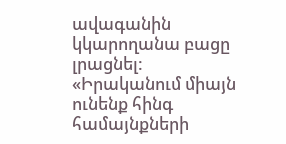ավագանին կկարողանա բացը լրացնել:
«Իրականում միայն ունենք հինգ համայնքների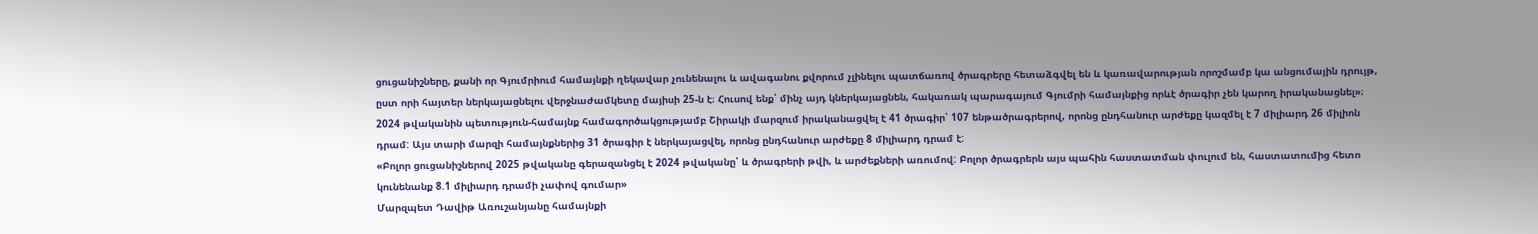ցուցանիշները, քանի որ Գյումրիում համայնքի ղեկավար չունենալու և ավագանու քվորում չլինելու պատճառով ծրագրերը հետաձգվել են և կառավարության որոշմամբ կա անցումային դրույթ, ըստ որի հայտեր ներկայացնելու վերջնաժամկետը մայիսի 25-ն է։ Հուսով ենք՝ մինչ այդ կներկայացնեն, հակառակ պարագայում Գյումրի համայնքից որևէ ծրագիր չեն կարող իրականացնել»։
2024 թվականին պետություն-համայնք համագործակցությամբ Շիրակի մարզում իրականացվել է 41 ծրագիր՝ 107 ենթածրագրերով, որոնց ընդհանուր արժեքը կազմել է 7 միլիարդ 26 միլիոն դրամ: Այս տարի մարզի համայնքներից 31 ծրագիր է ներկայացվել, որոնց ընդհանուր արժեքը 8 միլիարդ դրամ է:
«Բոլոր ցուցանիշներով 2025 թվականը գերազանցել է 2024 թվականը՝ և ծրագրերի թվի, և արժեքների առումով: Բոլոր ծրագրերն այս պահին հաստատման փուլում են, հաստատումից հետո կունենանք 8.1 միլիարդ դրամի չափով գումար»
Մարզպետ Դավիթ Առուշանյանը համայնքի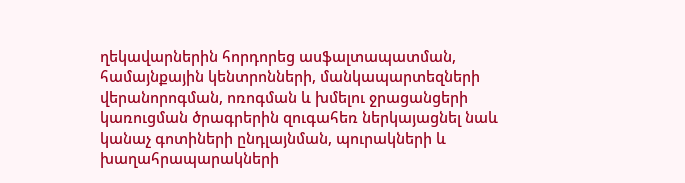ղեկավարներին հորդորեց ասֆալտապատման, համայնքային կենտրոնների, մանկապարտեզների վերանորոգման, ոռոգման և խմելու ջրացանցերի կառուցման ծրագրերին զուգահեռ ներկայացնել նաև կանաչ գոտիների ընդլայնման, պուրակների և խաղահրապարակների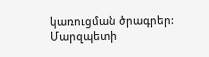կառուցման ծրագրեր: Մարզպետի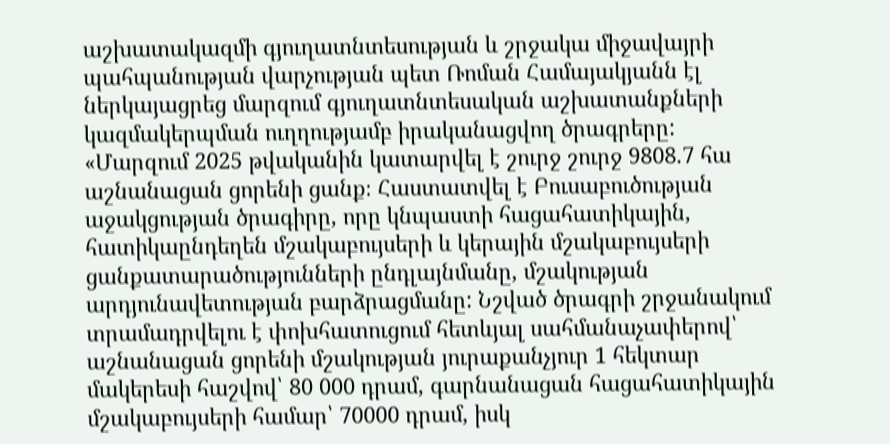աշխատակազմի գյուղատնտեսության և շրջակա միջավայրի պահպանության վարչության պետ Ռոման Համայակյանն էլ ներկայացրեց մարզում գյուղատնտեսական աշխատանքների կազմակերպման ուղղությամբ իրականացվող ծրագրերը:
«Մարզում 2025 թվականին կատարվել է շուրջ շուրջ 9808.7 հա աշնանացան ցորենի ցանք։ Հաստատվել է Բուսաբուծության աջակցության ծրագիրը, որը կնպաստի հացահատիկային, հատիկաընդեղեն մշակաբույսերի և կերային մշակաբույսերի ցանքատարածությունների ընդլայնմանը, մշակության արդյունավետության բարձրացմանը: Նշված ծրագրի շրջանակում տրամադրվելու է փոխհատուցում հետևյալ սահմանաչափերով՝ աշնանացան ցորենի մշակության յուրաքանչյուր 1 հեկտար մակերեսի հաշվով՝ 80 000 դրամ, գարնանացան հացահատիկային մշակաբույսերի համար՝ 70000 դրամ, իսկ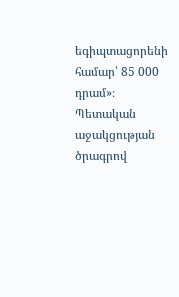եգիպտացորենի համար՝ 85 000 դրամ»։
Պետական աջակցության ծրագրով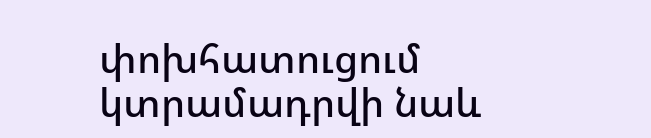փոխհատուցում կտրամադրվի նաև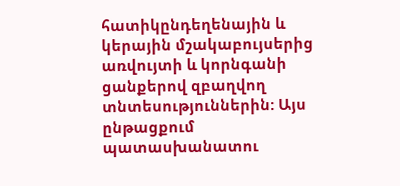հատիկընդեղենային և կերային մշակաբույսերից առվույտի և կորնգանի ցանքերով զբաղվող տնտեսություններին: Այս ընթացքում պատասխանատու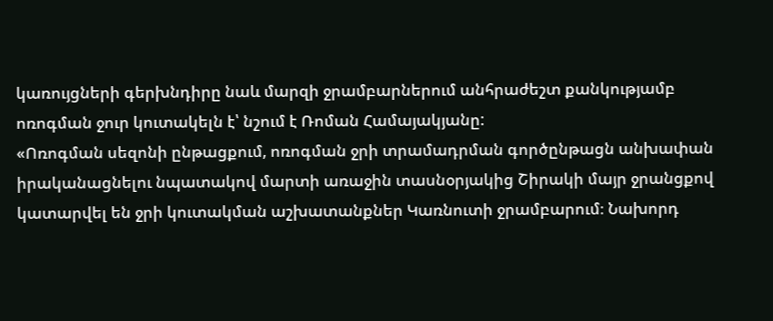կառույցների գերխնդիրը նաև մարզի ջրամբարներում անհրաժեշտ քանկությամբ ոռոգման ջուր կուտակելն է՝ նշում է Ռոման Համայակյանը:
«Ոռոգման սեզոնի ընթացքում, ոռոգման ջրի տրամադրման գործընթացն անխափան իրականացնելու նպատակով մարտի առաջին տասնօրյակից Շիրակի մայր ջրանցքով կատարվել են ջրի կուտակման աշխատանքներ Կառնուտի ջրամբարում։ Նախորդ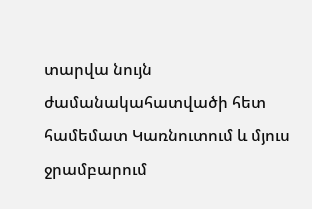տարվա նույն ժամանակահատվածի հետ համեմատ Կառնուտում և մյուս ջրամբարում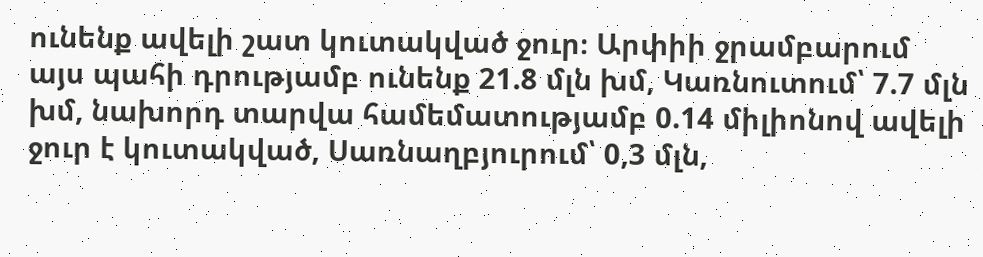ունենք ավելի շատ կուտակված ջուր։ Արփիի ջրամբարում այս պահի դրությամբ ունենք 21.8 մլն խմ, Կառնուտում՝ 7.7 մլն խմ, նախորդ տարվա համեմատությամբ 0.14 միլիոնով ավելի ջուր է կուտակված, Սառնաղբյուրում՝ 0,3 մլն,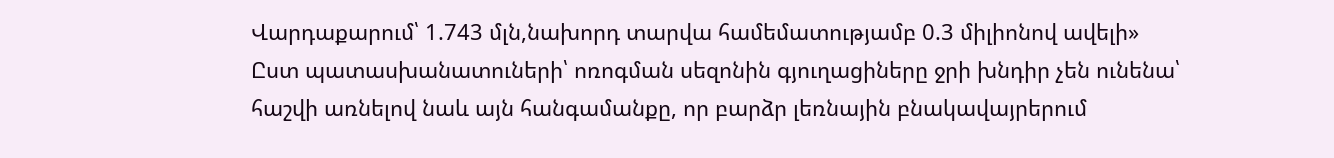Վարդաքարում՝ 1.743 մլն,նախորդ տարվա համեմատությամբ 0.3 միլիոնով ավելի»
Ըստ պատասխանատուների՝ ոռոգման սեզոնին գյուղացիները ջրի խնդիր չեն ունենա՝ հաշվի առնելով նաև այն հանգամանքը, որ բարձր լեռնային բնակավայրերում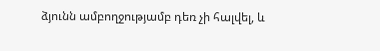ձյունն ամբողջությամբ դեռ չի հալվել, և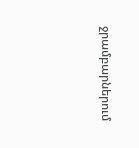ջրամբարներում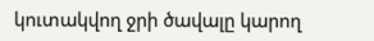կուտակվող ջրի ծավալը կարող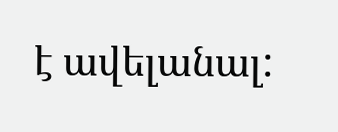է ավելանալ: